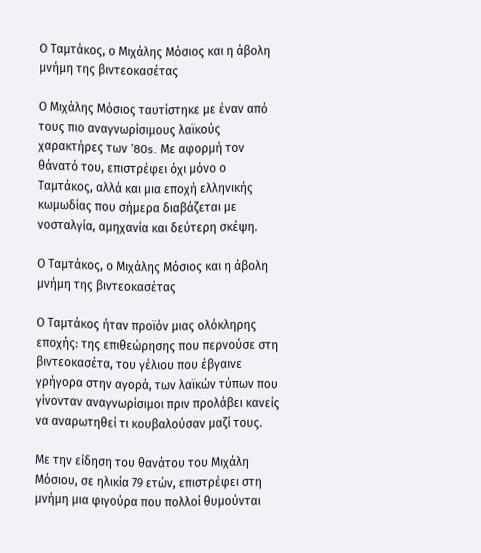Ο Ταμτάκος, ο Μιχάλης Μόσιος και η άβολη μνήμη της βιντεοκασέτας

Ο Μιχάλης Μόσιος ταυτίστηκε με έναν από τους πιο αναγνωρίσιμους λαϊκούς χαρακτήρες των ’80s. Με αφορμή τον θάνατό του, επιστρέφει όχι μόνο ο Ταμτάκος, αλλά και μια εποχή ελληνικής κωμωδίας που σήμερα διαβάζεται με νοσταλγία, αμηχανία και δεύτερη σκέψη.

Ο Ταμτάκος, ο Μιχάλης Μόσιος και η άβολη μνήμη της βιντεοκασέτας

Ο Ταμτάκος ήταν προϊόν μιας ολόκληρης εποχής: της επιθεώρησης που περνούσε στη βιντεοκασέτα, του γέλιου που έβγαινε γρήγορα στην αγορά, των λαϊκών τύπων που γίνονταν αναγνωρίσιμοι πριν προλάβει κανείς να αναρωτηθεί τι κουβαλούσαν μαζί τους.

Με την είδηση του θανάτου του Μιχάλη Μόσιου, σε ηλικία 79 ετών, επιστρέφει στη μνήμη μια φιγούρα που πολλοί θυμούνται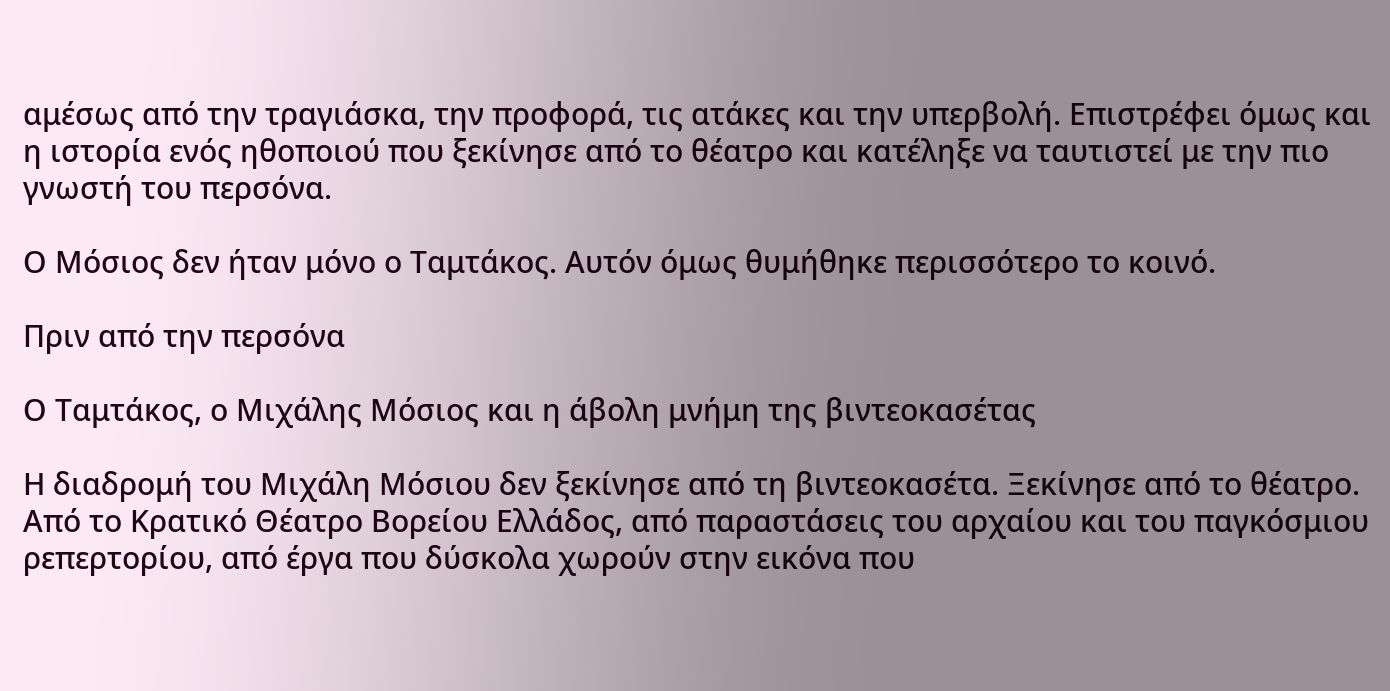αμέσως από την τραγιάσκα, την προφορά, τις ατάκες και την υπερβολή. Επιστρέφει όμως και η ιστορία ενός ηθοποιού που ξεκίνησε από το θέατρο και κατέληξε να ταυτιστεί με την πιο γνωστή του περσόνα.

Ο Μόσιος δεν ήταν μόνο ο Ταμτάκος. Αυτόν όμως θυμήθηκε περισσότερο το κοινό.

Πριν από την περσόνα

Ο Ταμτάκος, ο Μιχάλης Μόσιος και η άβολη μνήμη της βιντεοκασέτας

Η διαδρομή του Μιχάλη Μόσιου δεν ξεκίνησε από τη βιντεοκασέτα. Ξεκίνησε από το θέατρο. Από το Κρατικό Θέατρο Βορείου Ελλάδος, από παραστάσεις του αρχαίου και του παγκόσμιου ρεπερτορίου, από έργα που δύσκολα χωρούν στην εικόνα που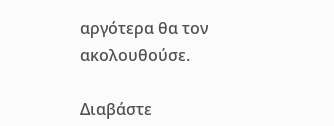αργότερα θα τον ακολουθούσε.

Διαβάστε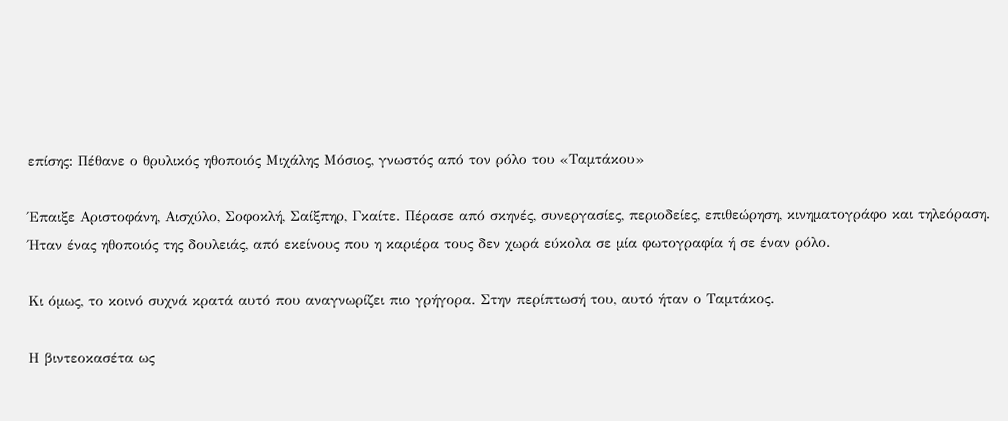επίσης: Πέθανε ο θρυλικός ηθοποιός Μιχάλης Μόσιος, γνωστός από τον ρόλο του «Ταμτάκου»

Έπαιξε Αριστοφάνη, Αισχύλο, Σοφοκλή, Σαίξπηρ, Γκαίτε. Πέρασε από σκηνές, συνεργασίες, περιοδείες, επιθεώρηση, κινηματογράφο και τηλεόραση. Ήταν ένας ηθοποιός της δουλειάς, από εκείνους που η καριέρα τους δεν χωρά εύκολα σε μία φωτογραφία ή σε έναν ρόλο.

Κι όμως, το κοινό συχνά κρατά αυτό που αναγνωρίζει πιο γρήγορα. Στην περίπτωσή του, αυτό ήταν ο Ταμτάκος.

Η βιντεοκασέτα ως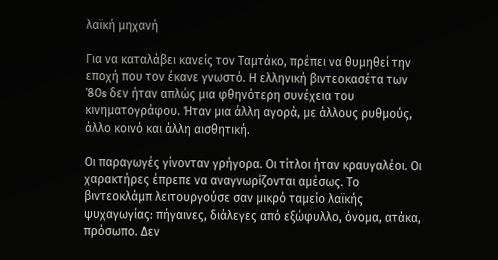λαϊκή μηχανή

Για να καταλάβει κανείς τον Ταμτάκο, πρέπει να θυμηθεί την εποχή που τον έκανε γνωστό. Η ελληνική βιντεοκασέτα των ’80s δεν ήταν απλώς μια φθηνότερη συνέχεια του κινηματογράφου. Ήταν μια άλλη αγορά, με άλλους ρυθμούς, άλλο κοινό και άλλη αισθητική.

Οι παραγωγές γίνονταν γρήγορα. Οι τίτλοι ήταν κραυγαλέοι. Οι χαρακτήρες έπρεπε να αναγνωρίζονται αμέσως. Το βιντεοκλάμπ λειτουργούσε σαν μικρό ταμείο λαϊκής ψυχαγωγίας: πήγαινες, διάλεγες από εξώφυλλο, όνομα, ατάκα, πρόσωπο. Δεν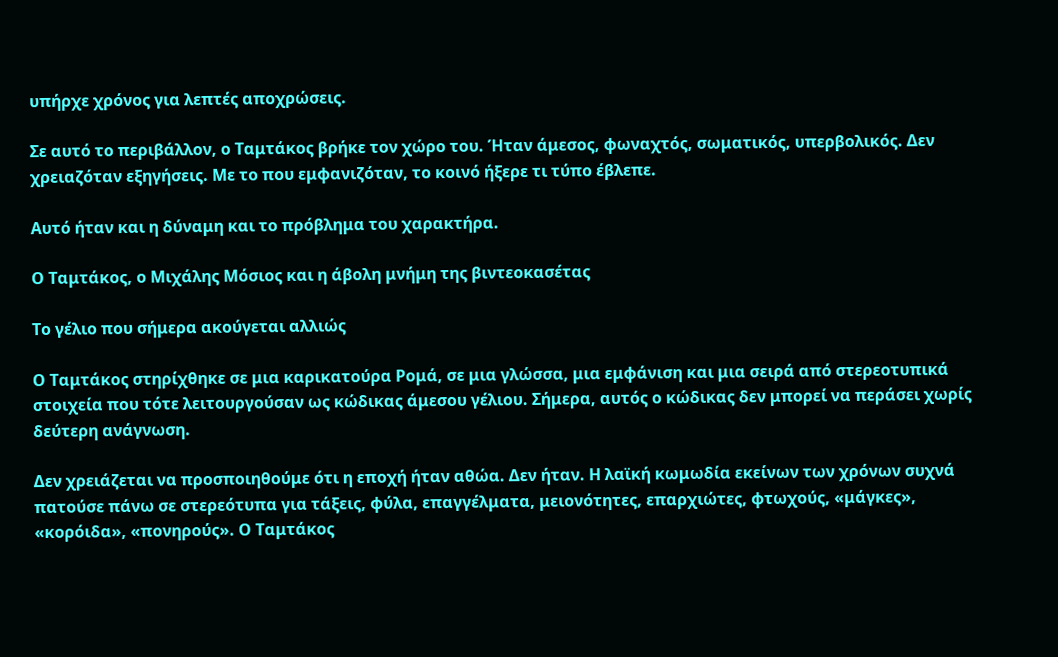υπήρχε χρόνος για λεπτές αποχρώσεις.

Σε αυτό το περιβάλλον, ο Ταμτάκος βρήκε τον χώρο του. Ήταν άμεσος, φωναχτός, σωματικός, υπερβολικός. Δεν χρειαζόταν εξηγήσεις. Με το που εμφανιζόταν, το κοινό ήξερε τι τύπο έβλεπε.

Αυτό ήταν και η δύναμη και το πρόβλημα του χαρακτήρα.

Ο Ταμτάκος, ο Μιχάλης Μόσιος και η άβολη μνήμη της βιντεοκασέτας

Το γέλιο που σήμερα ακούγεται αλλιώς

Ο Ταμτάκος στηρίχθηκε σε μια καρικατούρα Ρομά, σε μια γλώσσα, μια εμφάνιση και μια σειρά από στερεοτυπικά στοιχεία που τότε λειτουργούσαν ως κώδικας άμεσου γέλιου. Σήμερα, αυτός ο κώδικας δεν μπορεί να περάσει χωρίς δεύτερη ανάγνωση.

Δεν χρειάζεται να προσποιηθούμε ότι η εποχή ήταν αθώα. Δεν ήταν. Η λαϊκή κωμωδία εκείνων των χρόνων συχνά πατούσε πάνω σε στερεότυπα για τάξεις, φύλα, επαγγέλματα, μειονότητες, επαρχιώτες, φτωχούς, «μάγκες», «κορόιδα», «πονηρούς». Ο Ταμτάκος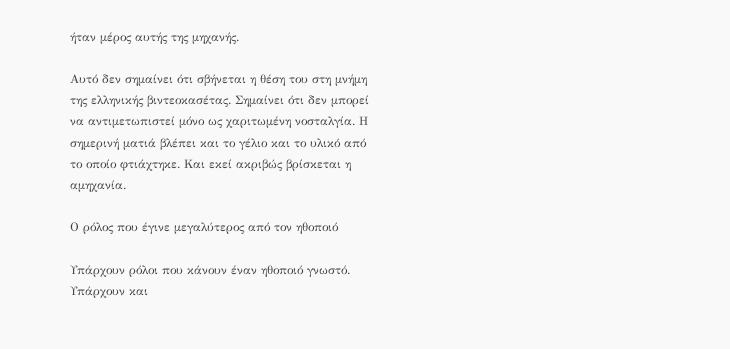ήταν μέρος αυτής της μηχανής.

Αυτό δεν σημαίνει ότι σβήνεται η θέση του στη μνήμη της ελληνικής βιντεοκασέτας. Σημαίνει ότι δεν μπορεί να αντιμετωπιστεί μόνο ως χαριτωμένη νοσταλγία. Η σημερινή ματιά βλέπει και το γέλιο και το υλικό από το οποίο φτιάχτηκε. Και εκεί ακριβώς βρίσκεται η αμηχανία.

Ο ρόλος που έγινε μεγαλύτερος από τον ηθοποιό

Υπάρχουν ρόλοι που κάνουν έναν ηθοποιό γνωστό. Υπάρχουν και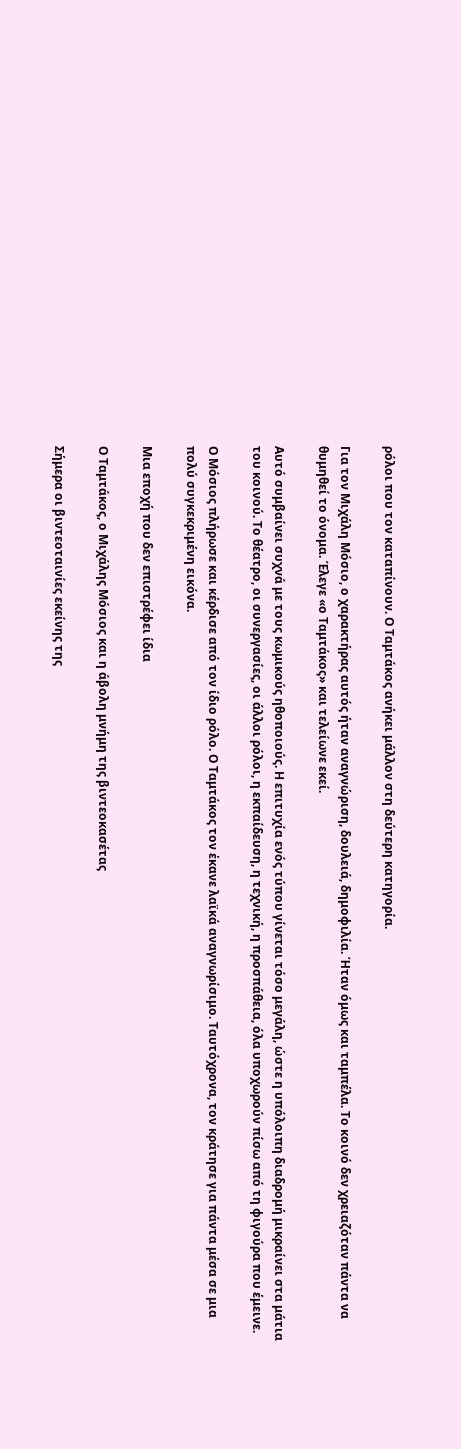ρόλοι που τον καταπίνουν. Ο Ταμτάκος ανήκει μάλλον στη δεύτερη κατηγορία.

Για τον Μιχάλη Μόσιο, ο χαρακτήρας αυτός ήταν αναγνώριση, δουλειά, δημοφιλία. Ήταν όμως και ταμπέλα. Το κοινό δεν χρειαζόταν πάντα να θυμηθεί το όνομα. Έλεγε «ο Ταμτάκος» και τελείωνε εκεί.

Αυτό συμβαίνει συχνά με τους κωμικούς ηθοποιούς. Η επιτυχία ενός τύπου γίνεται τόσο μεγάλη, ώστε η υπόλοιπη διαδρομή μικραίνει στα μάτια του κοινού. Το θέατρο, οι συνεργασίες, οι άλλοι ρόλοι, η εκπαίδευση, η τεχνική, η προσπάθεια, όλα υποχωρούν πίσω από τη φιγούρα που έμεινε.

Ο Μόσιος πλήρωσε και κέρδισε από τον ίδιο ρόλο. Ο Ταμτάκος τον έκανε λαϊκά αναγνωρίσιμο. Ταυτόχρονα, τον κράτησε για πάντα μέσα σε μια πολύ συγκεκριμένη εικόνα.

Μια εποχή που δεν επιστρέφει ίδια

Ο Ταμτάκος, ο Μιχάλης Μόσιος και η άβολη μνήμη της βιντεοκασέτας

Σήμερα οι βιντεοταινίες εκείνης της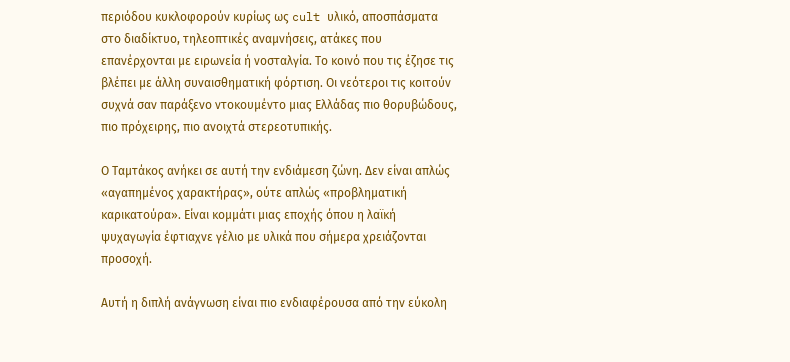περιόδου κυκλοφορούν κυρίως ως cult υλικό, αποσπάσματα στο διαδίκτυο, τηλεοπτικές αναμνήσεις, ατάκες που επανέρχονται με ειρωνεία ή νοσταλγία. Το κοινό που τις έζησε τις βλέπει με άλλη συναισθηματική φόρτιση. Οι νεότεροι τις κοιτούν συχνά σαν παράξενο ντοκουμέντο μιας Ελλάδας πιο θορυβώδους, πιο πρόχειρης, πιο ανοιχτά στερεοτυπικής.

Ο Ταμτάκος ανήκει σε αυτή την ενδιάμεση ζώνη. Δεν είναι απλώς «αγαπημένος χαρακτήρας», ούτε απλώς «προβληματική καρικατούρα». Είναι κομμάτι μιας εποχής όπου η λαϊκή ψυχαγωγία έφτιαχνε γέλιο με υλικά που σήμερα χρειάζονται προσοχή.

Αυτή η διπλή ανάγνωση είναι πιο ενδιαφέρουσα από την εύκολη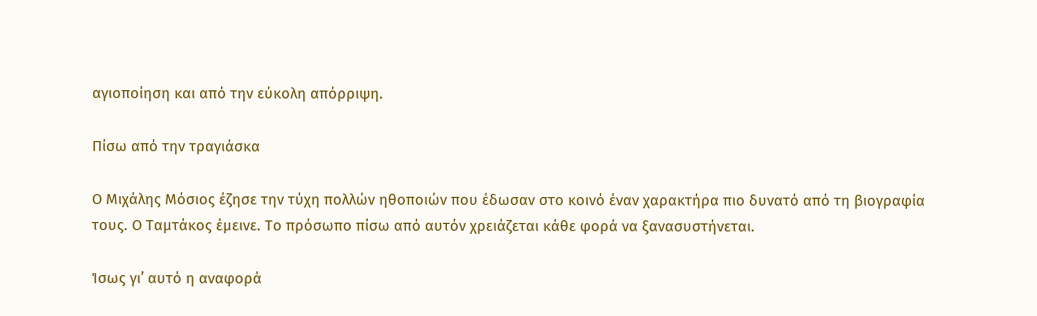αγιοποίηση και από την εύκολη απόρριψη.

Πίσω από την τραγιάσκα

Ο Μιχάλης Μόσιος έζησε την τύχη πολλών ηθοποιών που έδωσαν στο κοινό έναν χαρακτήρα πιο δυνατό από τη βιογραφία τους. Ο Ταμτάκος έμεινε. Το πρόσωπο πίσω από αυτόν χρειάζεται κάθε φορά να ξανασυστήνεται.

Ίσως γι’ αυτό η αναφορά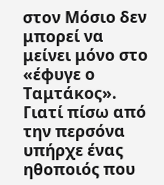στον Μόσιο δεν μπορεί να μείνει μόνο στο «έφυγε ο Ταμτάκος». Γιατί πίσω από την περσόνα υπήρχε ένας ηθοποιός που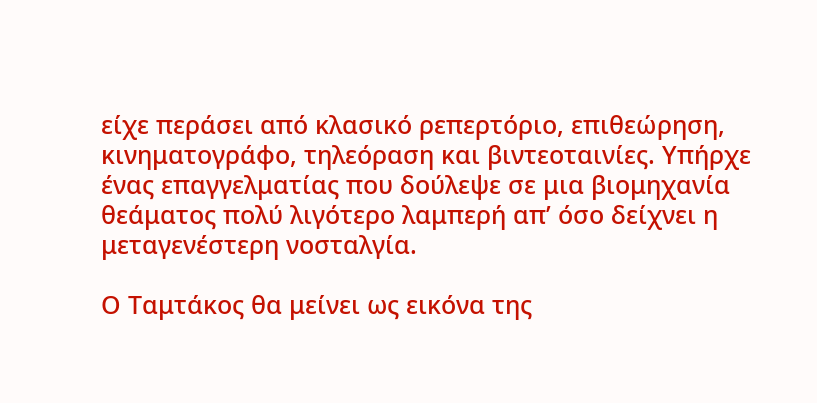είχε περάσει από κλασικό ρεπερτόριο, επιθεώρηση, κινηματογράφο, τηλεόραση και βιντεοταινίες. Υπήρχε ένας επαγγελματίας που δούλεψε σε μια βιομηχανία θεάματος πολύ λιγότερο λαμπερή απ’ όσο δείχνει η μεταγενέστερη νοσταλγία.

Ο Ταμτάκος θα μείνει ως εικόνα της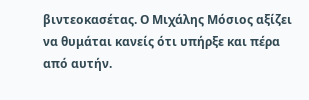βιντεοκασέτας. Ο Μιχάλης Μόσιος αξίζει να θυμάται κανείς ότι υπήρξε και πέρα από αυτήν.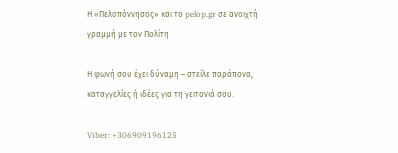Η «Πελοπόννησος» και το pelop.gr σε ανοιχτή γραμμή με τον Πολίτη

Η φωνή σου έχει δύναμη – στείλε παράπονα, καταγγελίες ή ιδέες για τη γειτονιά σου.

Viber: +306909196125